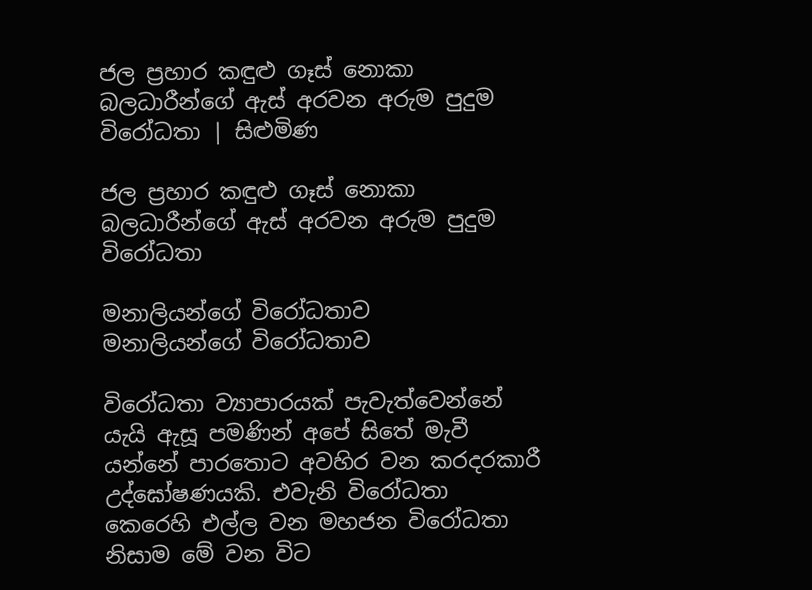ජල ප්‍රහාර කඳුළු ගෑස් නොකා බලධාරීන්ගේ ඇස් අරවන අරුම පුදුම විරෝධතා | සිළුමිණ

ජල ප්‍රහාර කඳුළු ගෑස් නොකා බලධාරීන්ගේ ඇස් අරවන අරුම පුදුම විරෝධතා

මනාලියන්ගේ විරෝධතාව
මනාලියන්ගේ විරෝධතාව

විරෝධතා ව්‍යාපාරයක් පැවැත්වෙන්නේ යැයි ඇසූ පමණින් අපේ සිතේ මැවී යන්නේ පාරතොට අවහිර වන කරදරකාරී උද්ඝෝෂණයකි. එවැනි විරෝධතා කෙරෙහි එල්ල වන මහජන විරෝධතා නිසාම මේ වන විට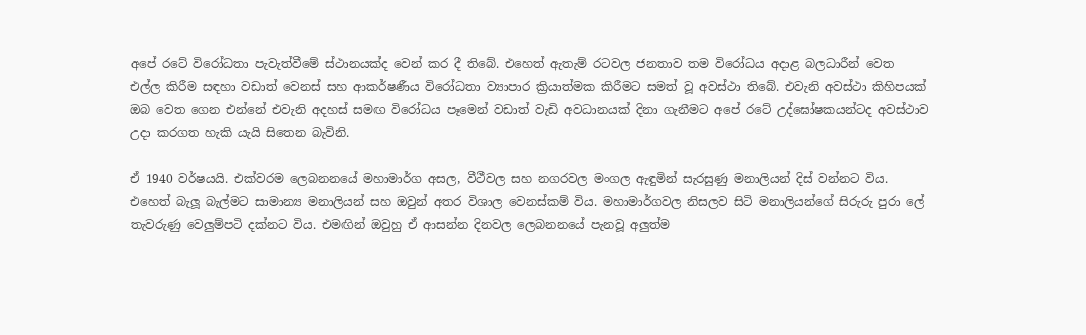අපේ රටේ විරෝධතා පැවැත්වීමේ ස්ථානයක්ද වෙන් කර දී තිබේ. එහෙත් ඇතැම් රටවල ජනතාව තම විරෝධය අදාළ බලධාරීන් වෙත එල්ල කිරීම සඳහා වඩාත් වෙනස් සහ ආකර්ෂණීය විරෝධතා ව්‍යාපාර ක්‍රියාත්මක කිරීමට සමත් වූ අවස්ථා තිබේ. එවැනි අවස්ථා කිහිපයක් ඔබ වෙත ගෙන එන්නේ එවැනි අදහස් සමඟ විරෝධය පෑමෙන් වඩාත් වැඩි අවධානයක් දිනා ගැනීමට අපේ රටේ උද්ඝෝෂකයන්ටද අවස්ථාව උදා කරගත හැකි යැයි සිතෙන බැවිනි.

ඒ 1940 වර්ෂයයි. එක්වරම ලෙබනනයේ මහාමාර්ග අසල, වීථීවල සහ නගරවල මංගල ඇඳුමින් සැරසුණු මනාලියන් දිස් වන්නට විය. එහෙත් බැලූ බැල්මට සාමාන්‍ය මනාලියන් සහ ඔවුන් අතර විශාල වෙනස්කම් විය. මහාමාර්ගවල නිසලව සිටි මනාලියන්ගේ සිරුරු පුරා ලේ තැවරුණු වෙලුම්පටි දක්නට විය. එමඟින් ඔවුහු ඒ ආසන්න දිනවල ලෙබනනයේ පැනවූ අලුත්ම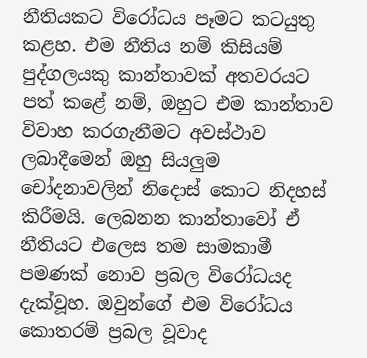නීතියකට විරෝධය පෑමට කටයුතු කළහ. එම නීතිය නම් කිසියම් පුද්ගලයකු කාන්තාවක් අතවරයට පත් කළේ නම්, ඔහුට එම කාන්තාව විවාහ කරගැනීමට අවස්ථාව ලබාදීමෙන් ඔහු සියලුම චෝදනාවලින් නිදොස් කොට නිදහස් කිරීමයි. ලෙබනන කාන්තාවෝ ඒ නීතියට එලෙස තම සාමකාමී පමණක් නොව ප්‍රබල විරෝධයද දැක්වූහ. ඔවුන්ගේ එම විරෝධය කොතරම් ප්‍රබල වූවාද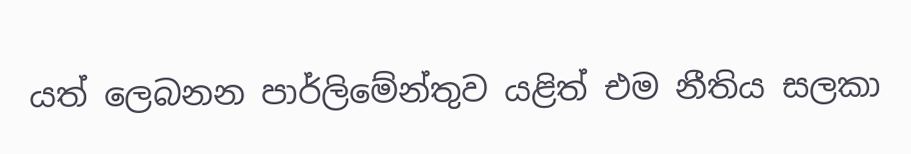යත් ලෙබනන පාර්ලිමේන්තුව යළිත් එම නීතිය සලකා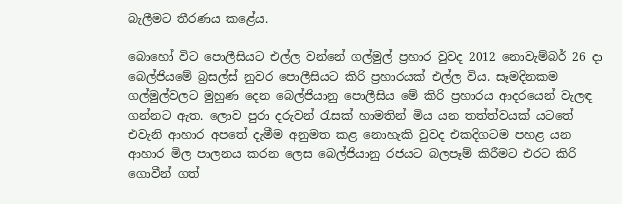බැලීමට තීරණය කළේය.

බොහෝ විට පොලීසියට එල්ල වන්නේ ගල්මුල් ප්‍රහාර වුවද 2012 නොවැම්බර් 26 දා බෙල්ජියමේ බ්‍රසල්ස් නුවර පොලීසියට කිරි ප්‍රහාරයක් එල්ල විය. සෑමදිනකම ගල්මුල්වලට මුහුණ දෙන බෙල්ජියානු පොලීසිය මේ කිරි ප්‍රහාරය ආදරයෙන් වැලඳ ගන්නට ඇත. ලොව පුරා දරුවන් රැසක් හාමතින් මිය යන තත්ත්වයක් යටතේ එවැනි ආහාර අපතේ දැමීම අනුමත කළ නොහැකි වුවද එකදිගටම පහළ යන ආහාර මිල පාලනය කරන ලෙස බෙල්ජියානු රජයට බලපෑම් කිරීමට එරට කිරි ගොවීන් ගත්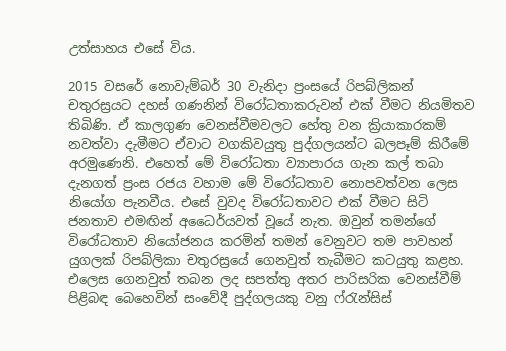උත්සාහය එසේ විය.

2015 වසරේ නොවැම්බර් 30 වැනිදා ප්‍රංසයේ රිපබ්ලිකන් චතුරස්‍රයට දහස් ගණනින් විරෝධතාකරුවන් එක් වීමට නියමිතව තිබිණි. ඒ කාලගුණ වෙනස්වීමවලට හේතු වන ක්‍රියාකාරකම් නවත්වා දැමීමට ඒවාට වගකිවයුතු පුද්ගලයන්ට බලපෑම් කිරීමේ අරමුණෙනි. එහෙත් මේ විරෝධතා ව්‍යාපාරය ගැන කල් තබා දැනගත් ප්‍රංස රජය වහාම මේ විරෝධතාව නොපවත්වන ලෙස නියෝග පැනවීය. එසේ වුවද විරෝධතාවට එක් වීමට සිටි ජනතාව එමඟින් අධෛර්යවත් වූයේ නැත. ඔවුන් තමන්ගේ විරෝධතාව නියෝජනය කරමින් තමන් වෙනුවට තම පාවහන් යුගලක් රිපබ්ලිකා චතුරස්‍රයේ ගෙනවුත් තැබීමට කටයුතු කළහ. එලෙස ගෙනවුත් තබන ලද සපත්තු අතර පාරිසරික වෙනස්වීම් පිළිබඳ බෙහෙවින් සංවේදී පුද්ගලයකු වනු ෆ්රැන්සිස්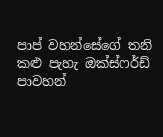පාප් වහන්සේගේ තනි කළු පැහැ ඔක්ස්ෆර්ඩ් පාවහන්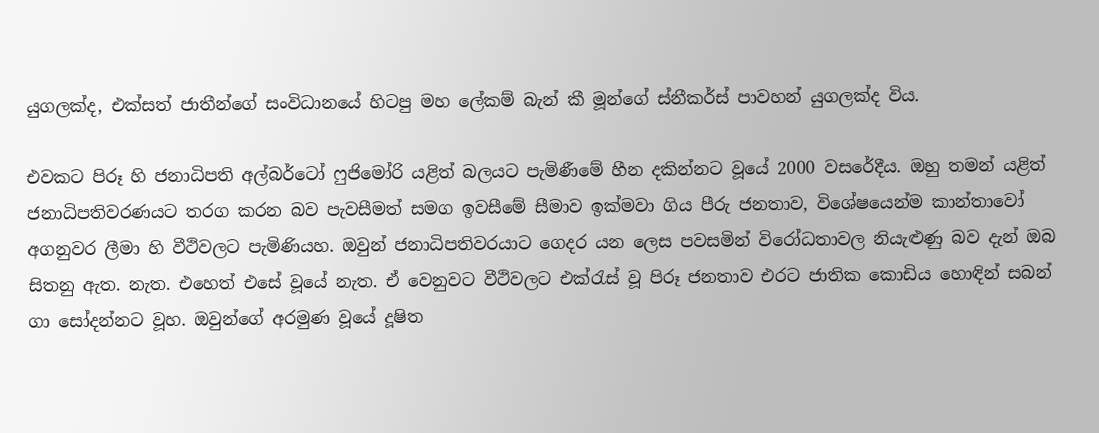යුගලක්ද, එක්සත් ජාතීන්ගේ සංවිධානයේ හිටපු මහ ලේකම් බැන් කී මූන්ගේ ස්නීකර්ස් පාවහන් යුගලක්ද විය.

එවකට පිරූ හි ජනාධිපති අල්බර්ටෝ ෆුජිමෝරි යළිත් බලයට පැමිණීමේ හීන දකින්නට වූයේ 2000 වසරේදීය. ඔහු තමන් යළිත් ජනාධිපතිවරණයට තරග කරන බව පැවසීමත් සමග ඉවසීමේ සීමාව ඉක්මවා ගිය පීරු ජනතාව, විශේෂයෙන්ම කාන්තාවෝ අගනුවර ලීමා හි වීථිවලට පැමිණියහ. ඔවුන් ජනාධිපතිවරයාට ගෙදර යන ලෙස පවසමින් විරෝධතාවල නියැළුණු බව දැන් ඔබ සිතනු ඇත. නැත. එහෙත් එසේ වූයේ නැත. ඒ වෙනුවට වීථිවලට එක්රැස් වූ පිරූ ජනතාව එරට ජාතික කොඩිය හොඳින් සබන් ගා සෝදන්නට වූහ. ඔවුන්ගේ අරමුණ වූයේ දූෂිත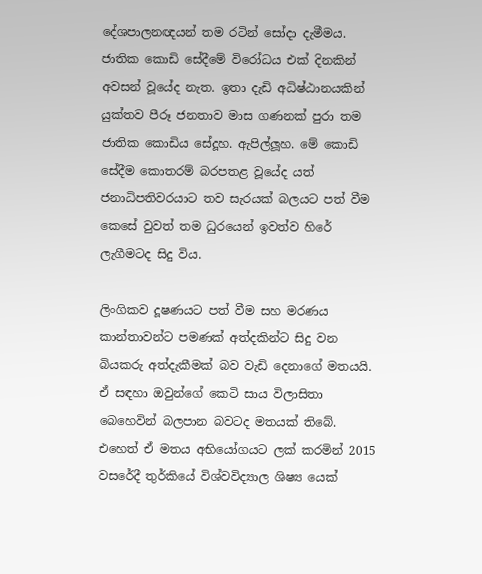දේශපාලනඥයන් තම රටින් සෝදා දැමීමය. ජාතික කොඩි සේදීමේ විරෝධය එක් දිනකින් අවසන් වූයේද නැත. ඉතා දැඩි අධිෂ්ඨානයකින් යුක්තව පීරූ ජනතාව මාස ගණනක් පුරා තම ජාතික කොඩිය සේදූහ. ඇපිල්ලූහ. මේ කොඩි සේදීම කොතරම් බරපතළ වූයේද යත් ජනාධිපතිවරයාට තව සැරයක් බලයට පත් වීම කෙසේ වුවත් තම ධුරයෙන් ඉවත්ව හිරේ ලැගීමටද සිදු විය.

ලිංගිකව දූෂණයට පත් වීම සහ මරණය කාන්තාවන්ට පමණක් අත්දකින්ට සිදු වන බියකරු අත්දැකීමක් බව වැඩි දෙනාගේ මතයයි. ඒ සඳහා ඔවුන්ගේ කෙටි සාය විලාසිතා බෙහෙවින් බලපාන බවටද මතයක් තිබේ. එහෙත් ඒ මතය අභියෝගයට ලක් කරමින් 2015 වසරේදී තුර්කියේ විශ්වවිද්‍යාල ශිෂ්‍ය යෙක්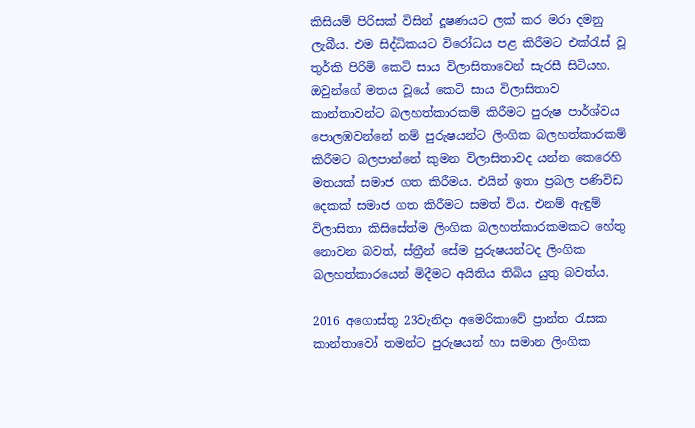කිසියම් පිරිසක් විසින් දූෂණයට ලක් කර මරා දමනු ලැබීය. එම සිද්ධිකයට විරෝධය පළ කිරීමට එක්රැස් වූ තුර්කි පිරිමි කෙටි සාය විලාසිතාවෙන් සැරසී සිටියහ. ඔවුන්ගේ මතය වූයේ කෙටි සාය විලාසිතාව කාන්තාවන්ට බලහත්කාරකම් කිරීමට පුරුෂ පාර්ශ්වය පොලඹවන්නේ නම් පුරුෂයන්ට ලිංගික බලහත්කාරකම් කිරීමට බලපාන්නේ කුමන විලාසිතාවද යන්න කෙරෙහි මතයක් සමාජ ගත කිරීමය. එයින් ඉතා ප්‍රබල පණිවිඩ දෙකක් සමාජ ගත කිරීමට සමත් විය. එනම් ඇඳුම් විලාසිතා කිසිසේත්ම ලිංගික බලහත්කාරකමකට හේතු නොවන බවත්, ස්ත්‍රීන් සේම පුරුෂයන්ටද ලිංගික බලහත්කාරයෙන් මිදීමට අයිතිය තිබිය යුතු බවත්ය.

2016 අගොස්තු 23වැනිදා අමෙරිකාවේ ප්‍රාන්ත රැසක කාන්තාවෝ තමන්ට පුරුෂයන් හා සමාන ලිංගික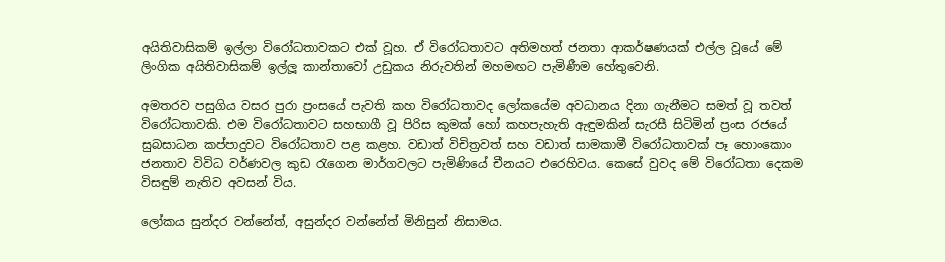අයිතිවාසිකම් ඉල්ලා විරෝධතාවකට එක් වූහ. ඒ විරෝධතාවට අතිමහත් ජනතා ආකර්ෂණයක් එල්ල වූයේ මේ ලිංගික අයිතිවාසිකම් ඉල්ලූ කාන්තාවෝ උඩුකය නිරුවතින් මහමඟට පැමිණීම හේතුවෙනි.

අමතරව පසුගිය වසර පුරා ප්‍රංසයේ පැවති කහ විරෝධතාවද ලෝකයේම අවධානය දිනා ගැනීමට සමත් වූ තවත් විරෝධතාවකි. එම විරෝධතාවට සහභාගී වූ පිරිස කුමක් හෝ කහපැහැති ඇඳුමකින් සැරසී සිටිමින් ප්‍රංස රජයේ සුබසාධන කප්පාදුවට විරෝධතාව පළ කළහ. වඩාත් විචිත්‍රවත් සහ වඩාත් සාමකාමී විරෝධතාවක් පෑ හොංකොං ජනතාව විවිධ වර්ණවල කුඩ රැගෙන මාර්ගවලට පැමිණියේ චීනයට එරෙහිවය. කෙසේ වුවද මේ විරෝධතා දෙකම විසඳුම් නැතිව අවසන් විය.

ලෝකය සුන්දර වන්නේත්, අසුන්දර වන්නේත් මිනිසුන් නිසාමය.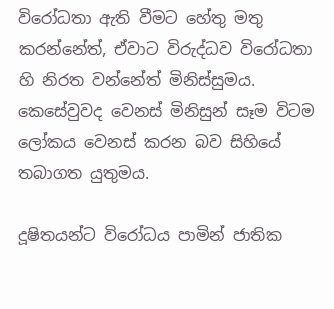විරෝධතා ඇති වීමට හේතු මතු කරන්නේත්, ඒවාට විරුද්ධව විරෝධතා හි නිරත වන්නේත් මිනිස්සුමය. කෙසේවුවද වෙනස් මිනිසුන් සෑම විටම ලෝකය වෙනස් කරන බව සිහියේ තබාගත යුතුමය.

දූෂිතයන්ට විරෝධය පාමින් ජාතික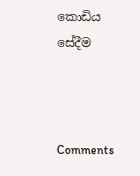කොඩිය සේදීම



Comments